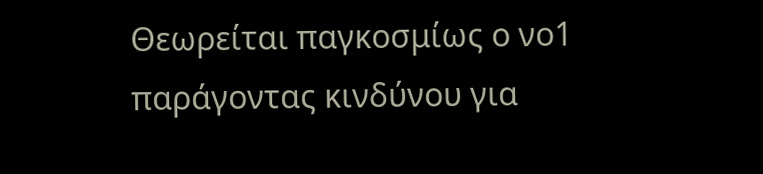Θεωρείται παγκοσμίως ο νο1 παράγοντας κινδύνου για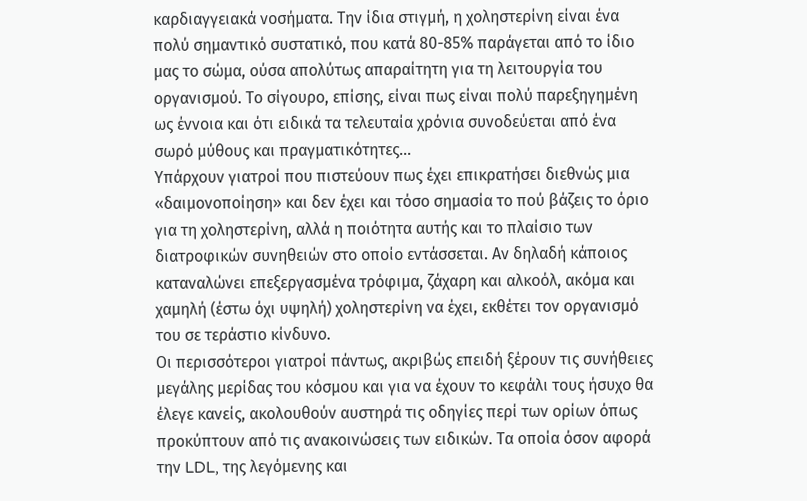καρδιαγγειακά νοσήματα. Την ίδια στιγμή, η χοληστερίνη είναι ένα πολύ σημαντικό συστατικό, που κατά 80-85% παράγεται από το ίδιο μας το σώμα, ούσα απολύτως απαραίτητη για τη λειτουργία του οργανισμού. Το σίγουρο, επίσης, είναι πως είναι πολύ παρεξηγημένη ως έννοια και ότι ειδικά τα τελευταία χρόνια συνοδεύεται από ένα σωρό μύθους και πραγματικότητες…
Υπάρχουν γιατροί που πιστεύουν πως έχει επικρατήσει διεθνώς μια «δαιμονοποίηση» και δεν έχει και τόσο σημασία το πού βάζεις το όριο για τη χοληστερίνη, αλλά η ποιότητα αυτής και το πλαίσιο των διατροφικών συνηθειών στο οποίο εντάσσεται. Αν δηλαδή κάποιος καταναλώνει επεξεργασμένα τρόφιμα, ζάχαρη και αλκοόλ, ακόμα και χαμηλή (έστω όχι υψηλή) χοληστερίνη να έχει, εκθέτει τον οργανισμό του σε τεράστιο κίνδυνο.
Οι περισσότεροι γιατροί πάντως, ακριβώς επειδή ξέρουν τις συνήθειες μεγάλης μερίδας του κόσμου και για να έχουν το κεφάλι τους ήσυχο θα έλεγε κανείς, ακολουθούν αυστηρά τις οδηγίες περί των ορίων όπως προκύπτουν από τις ανακοινώσεις των ειδικών. Τα οποία όσον αφορά την LDL, της λεγόμενης και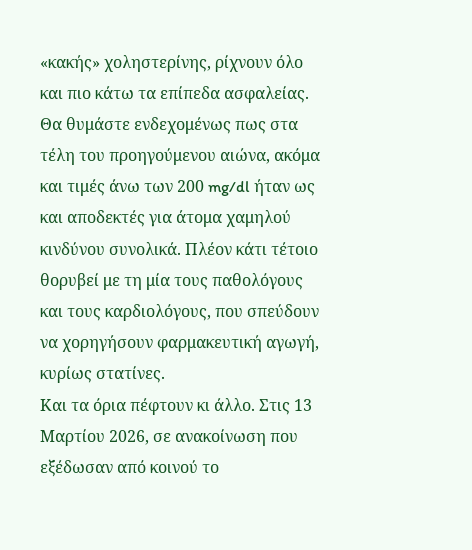«κακής» χοληστερίνης, ρίχνουν όλο και πιο κάτω τα επίπεδα ασφαλείας.
Θα θυμάστε ενδεχομένως πως στα τέλη του προηγούμενου αιώνα, ακόμα και τιμές άνω των 200 mg/dl ήταν ως και αποδεκτές για άτομα χαμηλού κινδύνου συνολικά. Πλέον κάτι τέτοιο θορυβεί με τη μία τους παθολόγους και τους καρδιολόγους, που σπεύδουν να χορηγήσουν φαρμακευτική αγωγή, κυρίως στατίνες.
Και τα όρια πέφτουν κι άλλο. Στις 13 Μαρτίου 2026, σε ανακοίνωση που εξέδωσαν από κοινού το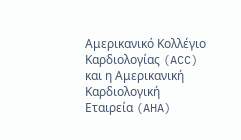Αμερικανικό Κολλέγιο Καρδιολογίας (ACC) και η Αμερικανική Καρδιολογική Εταιρεία (AHA)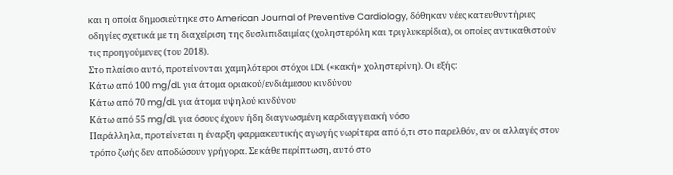και η οποία δημοσιεύτηκε στο American Journal of Preventive Cardiology, δόθηκαν νέες κατευθυντήριες οδηγίες σχετικά με τη διαχείριση της δυσλιπιδαιμίας (χοληστερόλη και τριγλυκερίδια), οι οποίες αντικαθιστούν τις προηγούμενες (του 2018).
Στο πλαίσιο αυτό, προτείνονται χαμηλότεροι στόχοι LDL («κακή» χοληστερίνη). Οι εξής:
Κάτω από 100 mg/dL για άτομα οριακού/ενδιάμεσου κινδύνου
Κάτω από 70 mg/dL για άτομα υψηλού κινδύνου
Κάτω από 55 mg/dL για όσους έχουν ήδη διαγνωσμένη καρδιαγγειακή νόσο
Παράλληλα, προτείνεται η έναρξη φαρμακευτικής αγωγής νωρίτερα από ό,τι στο παρελθόν, αν οι αλλαγές στον τρόπο ζωής δεν αποδώσουν γρήγορα. Σε κάθε περίπτωση, αυτό στο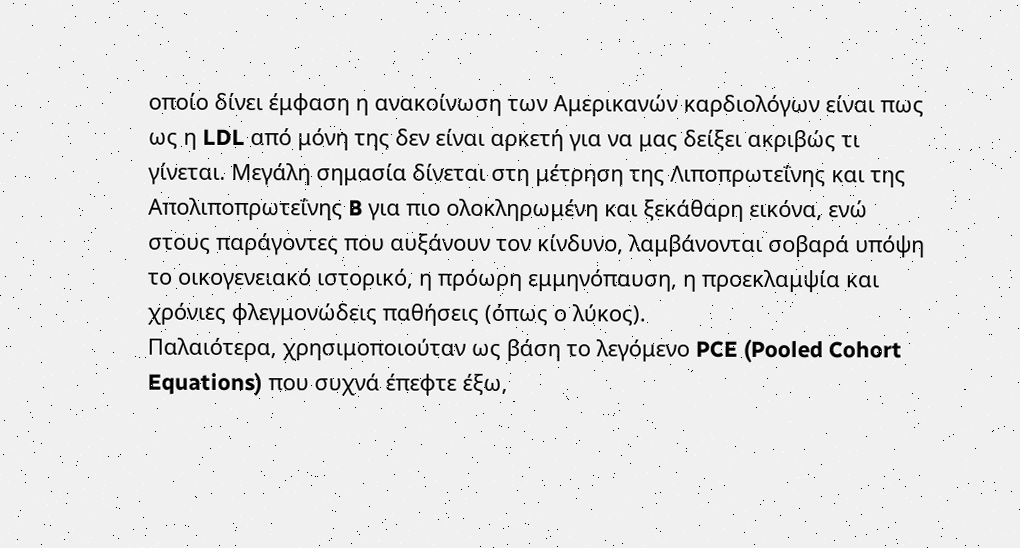οποίο δίνει έμφαση η ανακοίνωση των Αμερικανών καρδιολόγων είναι πως ως η LDL από μόνη της δεν είναι αρκετή για να μας δείξει ακριβώς τι γίνεται. Μεγάλη σημασία δίνεται στη μέτρηση της Λιποπρωτεΐνης και της Απολιποπρωτεΐνης B για πιο ολοκληρωμένη και ξεκάθαρη εικόνα, ενώ στους παράγοντες που αυξάνουν τον κίνδυνο, λαμβάνονται σοβαρά υπόψη το οικογενειακό ιστορικό, η πρόωρη εμμηνόπαυση, η προεκλαμψία και χρόνιες φλεγμονώδεις παθήσεις (όπως ο λύκος).
Παλαιότερα, χρησιμοποιούταν ως βάση το λεγόμενο PCE (Pooled Cohort Equations) που συχνά έπεφτε έξω,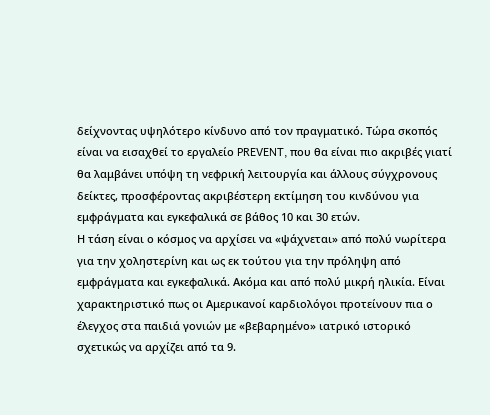δείχνοντας υψηλότερο κίνδυνο από τον πραγματικό. Τώρα σκοπός είναι να εισαχθεί το εργαλείο PREVENT, που θα είναι πιο ακριβές γιατί θα λαμβάνει υπόψη τη νεφρική λειτουργία και άλλους σύγχρονους δείκτες, προσφέροντας ακριβέστερη εκτίμηση του κινδύνου για εμφράγματα και εγκεφαλικά σε βάθος 10 και 30 ετών.
Η τάση είναι ο κόσμος να αρχίσει να «ψάχνεται» από πολύ νωρίτερα για την χοληστερίνη και ως εκ τούτου για την πρόληψη από εμφράγματα και εγκεφαλικά. Ακόμα και από πολύ μικρή ηλικία. Είναι χαρακτηριστικό πως οι Αμερικανοί καρδιολόγοι προτείνουν πια ο έλεγχος στα παιδιά γονιών με «βεβαρημένο» ιατρικό ιστορικό σχετικώς να αρχίζει από τα 9.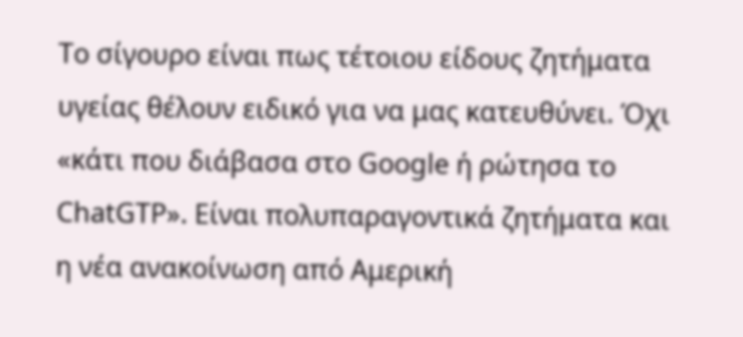Το σίγουρο είναι πως τέτοιου είδους ζητήματα υγείας θέλουν ειδικό για να μας κατευθύνει. Όχι «κάτι που διάβασα στο Google ή ρώτησα το ChatGTP». Είναι πολυπαραγοντικά ζητήματα και η νέα ανακοίνωση από Αμερική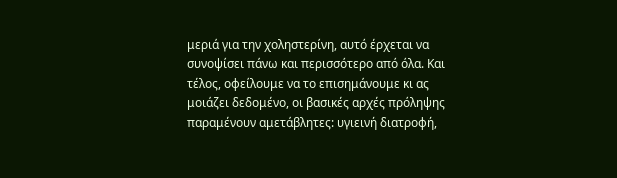μεριά για την χοληστερίνη, αυτό έρχεται να συνοψίσει πάνω και περισσότερο από όλα. Και τέλος, οφείλουμε να το επισημάνουμε κι ας μοιάζει δεδομένο, οι βασικές αρχές πρόληψης παραμένουν αμετάβλητες: υγιεινή διατροφή,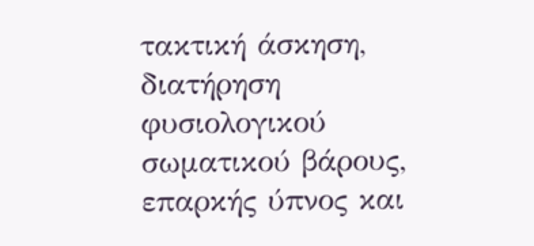τακτική άσκηση, διατήρηση φυσιολογικού σωματικού βάρους, επαρκής ύπνος και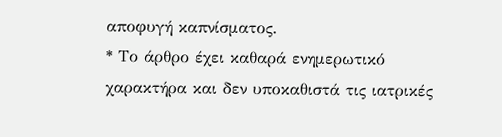αποφυγή καπνίσματος.
* Το άρθρο έχει καθαρά ενημερωτικό χαρακτήρα και δεν υποκαθιστά τις ιατρικές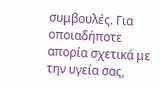συμβουλές. Για οποιαδήποτε απορία σχετικά με την υγεία σας,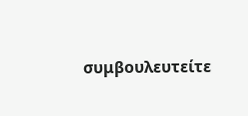συμβουλευτείτε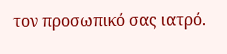τον προσωπικό σας ιατρό.